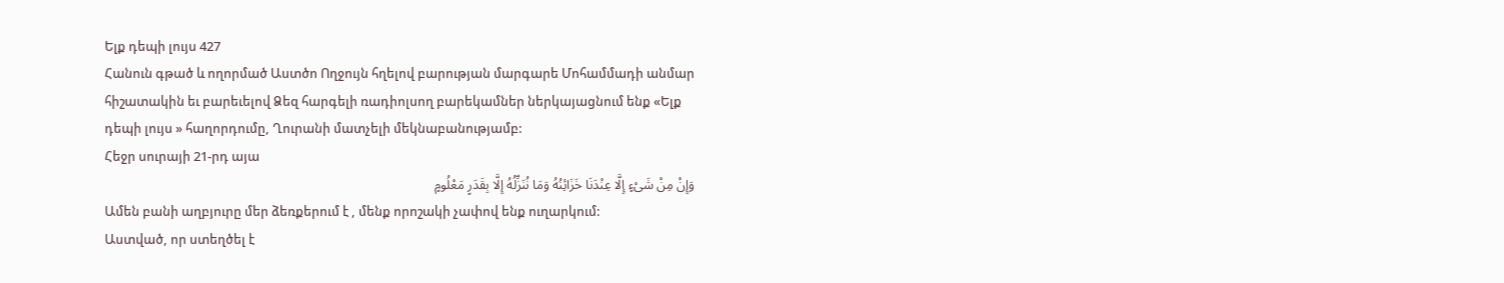Ելք դեպի լույս 427
Հանուն գթած և ողորմած Աստծո Ողջույն հղելով բարության մարգարե Մոհամմադի անմար հիշատակին եւ բարեւելով Ձեզ հարգելի ռադիոլսող բարեկամներ ներկայացնում ենք «Ելք դեպի լույս » հաղորդումը, Ղուրանի մատչելի մեկնաբանությամբ:
Հեջր սուրայի 21-րդ այա
وَإِنْ مِنْ شَیْءٍ إِلَّا عِنْدَنَا خَزَائِنُهُ وَمَا نُنَزِّلُهُ إِلَّا بِقَدَرٍ مَعْلُومٍ
Ամեն բանի աղբյուրը մեր ձեռքերում է , մենք որոշակի չափով ենք ուղարկում:
Աստված, որ ստեղծել է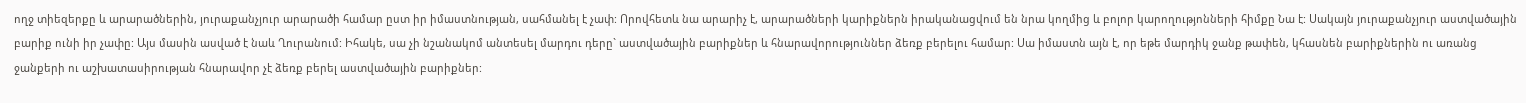ողջ տիեզերքը և արարածներին, յուրաքանչյուր արարածի համար ըստ իր իմաստնության, սահմանել է չափ: Որովհետև նա արարիչ է, արարածների կարիքներն իրականացվում են նրա կողմից և բոլոր կարողությոնների հիմքը Նա է: Սակայն յուրաքանչյուր աստվածային բարիք ունի իր չափը: Այս մասին ասված է նաև Ղուրանում: Իհակե, սա չի նշանակոմ անտեսել մարդու դերը` աստվածային բարիքներ և հնարավորություններ ձեռք բերելու համար: Սա իմաստն այն է, որ եթե մարդիկ ջանք թափեն, կհասնեն բարիքներին ու առանց ջանքերի ու աշխատասիրության հնարավոր չէ ձեռք բերել աստվածային բարիքներ: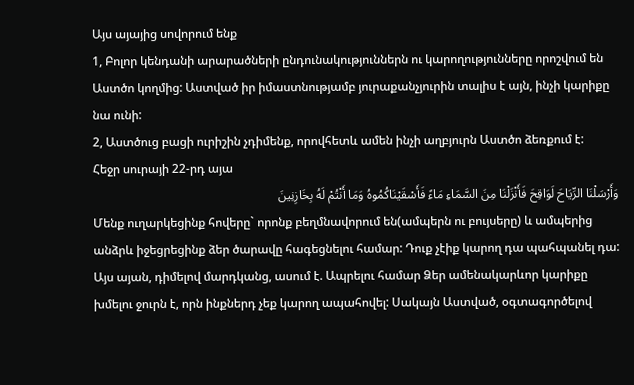Այս այայից սովորում ենք
1, Բոլոր կենդանի արարածների ընդունակություններն ու կարողությունները որոշվում են Աստծո կողմից: Աստված իր իմաստնությամբ յուրաքանչյուրին տալիս է այն, ինչի կարիքը նա ունի:
2, Աստծուց բացի ուրիշին չդիմենք, որովհետև ամեն ինչի աղբյուրն Աստծո ձեռքում է:
Հեջր սուրայի 22-րդ այա
وَأَرْسَلْنَا الرِّیَاحَ لَوَاقِحَ فَأَنْزَلْنَا مِنَ السَّمَاءِ مَاءً فَأَسْقَیْنَاکُمُوهُ وَمَا أَنْتُمْ لَهُ بِخَازِنِینَ
Մենք ուղարկեցինք հովերը` որոնք բեղմնավորում են(ամպերն ու բույսերը) և ամպերից անձրև իջեցրեցինք ձեր ծարավը հագեցնելու համար: Դուք չէիք կարող դա պահպանել դա:
Այս այան, դիմելով մարդկանց, ասում է. Ապրելու համար Ձեր ամենակարևոր կարիքը խմելու ջուրն է, որն ինքներդ չեք կարող ապահովել: Սակայն Աստված, օգտագործելով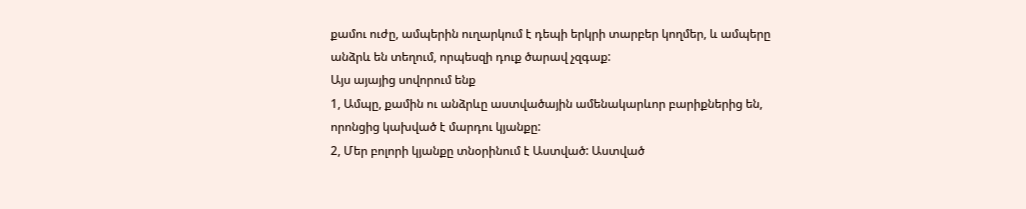քամու ուժը, ամպերին ուղարկում է դեպի երկրի տարբեր կողմեր, և ամպերը անձրև են տեղում, որպեսզի դուք ծարավ չզգաք:
Այս այայից սովորում ենք
1, Ամպը, քամին ու անձրևը աստվածային ամենակարևոր բարիքներից են, որոնցից կախված է մարդու կյանքը:
2, Մեր բոլորի կյանքը տնօրինում է Աստված: Աստված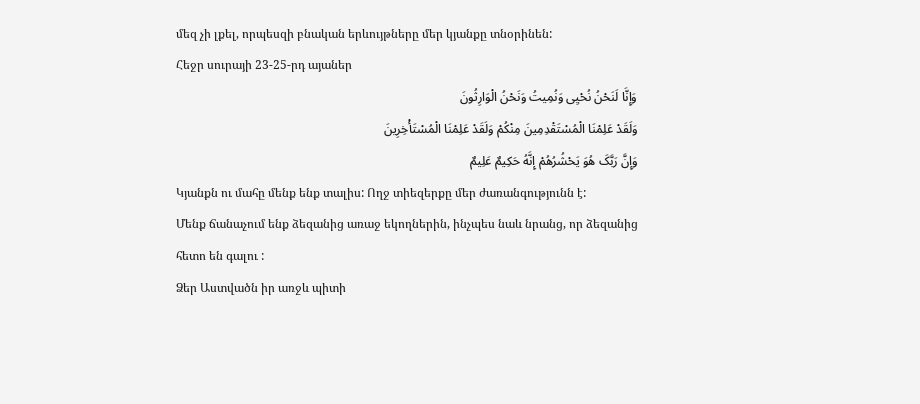մեզ չի լքել, որպեսզի բնական երևույթները մեր կյանքը տնօրինեն:
Հեջր սուրայի 23-25-րդ այաներ
وَإِنَّا لَنَحْنُ نُحْیِی وَنُمِیتُ وَنَحْنُ الْوَارِثُونَ
وَلَقَدْ عَلِمْنَا الْمُسْتَقْدِمِینَ مِنْکُمْ وَلَقَدْ عَلِمْنَا الْمُسْتَأْخِرِینَ
وَإِنَّ رَبَّکَ هُوَ یَحْشُرُهُمْ إِنَّهُ حَکِیمٌ عَلِیمٌ
Կյանքն ու մահը մենք ենք տալիս: Ողջ տիեզերքը մեր ժառանգությունն է:
Մենք ճանաչում ենք ձեզանից առաջ եկողներին, ինչպես նաև նրանց, որ ձեզանից հետո են գալու :
Ձեր Աստվածն իր առջև պիտի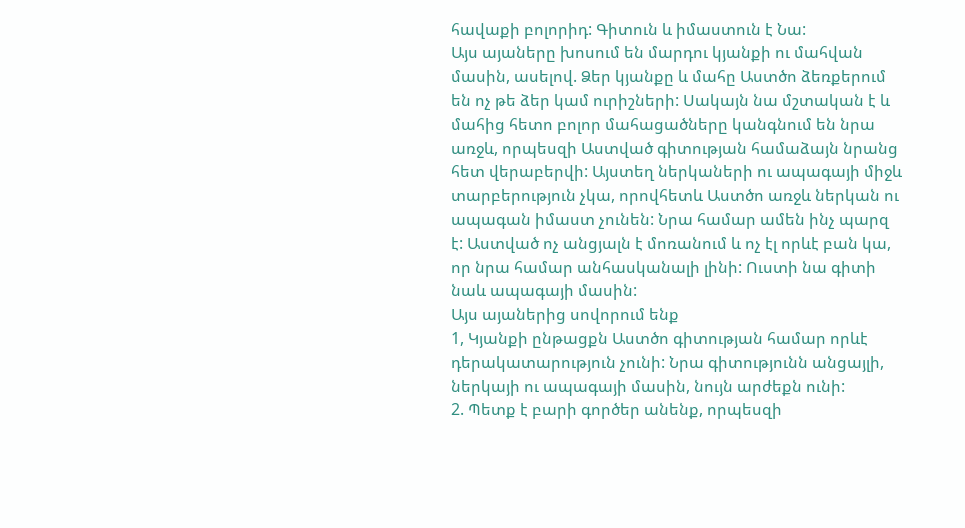հավաքի բոլորիդ: Գիտուն և իմաստուն է Նա:
Այս այաները խոսում են մարդու կյանքի ու մահվան մասին, ասելով. Ձեր կյանքը և մահը Աստծո ձեռքերում են ոչ թե ձեր կամ ուրիշների: Սակայն նա մշտական է և մահից հետո բոլոր մահացածները կանգնում են նրա առջև, որպեսզի Աստված գիտության համաձայն նրանց հետ վերաբերվի: Այստեղ ներկաների ու ապագայի միջև տարբերություն չկա, որովհետև Աստծո առջև ներկան ու ապագան իմաստ չունեն: Նրա համար ամեն ինչ պարզ է: Աստված ոչ անցյալն է մոռանում և ոչ էլ որևէ բան կա, որ նրա համար անհասկանալի լինի: Ուստի նա գիտի նաև ապագայի մասին:
Այս այաներից սովորում ենք
1, Կյանքի ընթացքն Աստծո գիտության համար որևէ դերակատարություն չունի: Նրա գիտությունն անցայլի, ներկայի ու ապագայի մասին, նույն արժեքն ունի:
2. Պետք է բարի գործեր անենք, որպեսզի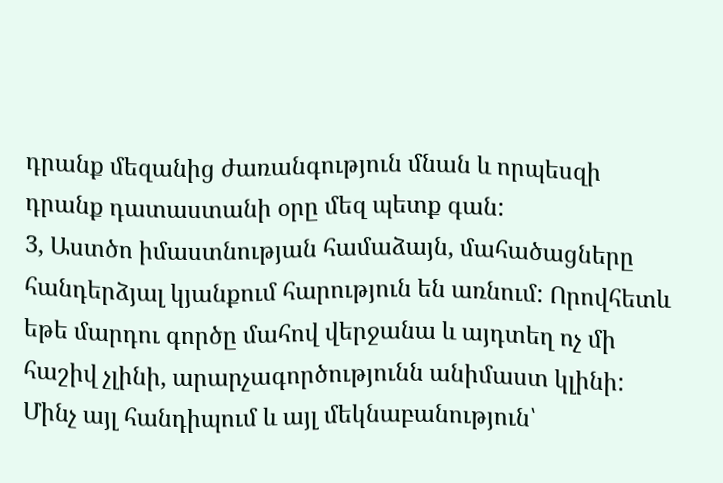դրանք մեզանից ժառանգություն մնան և որպեսզի դրանք դատաստանի օրը մեզ պետք գան:
3, Աստծո իմաստնության համաձայն, մահածացները հանդերձյալ կյանքում հարություն են առնում: Որովհետև եթե մարդու գործը մահով վերջանա և այդտեղ ոչ մի հաշիվ չլինի, արարչագործությունն անիմաստ կլինի:
Մինչ այլ հանդիպում և այլ մեկնաբանություն՝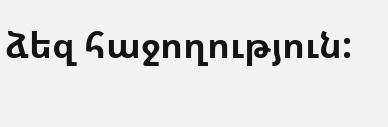ձեզ հաջողություն: